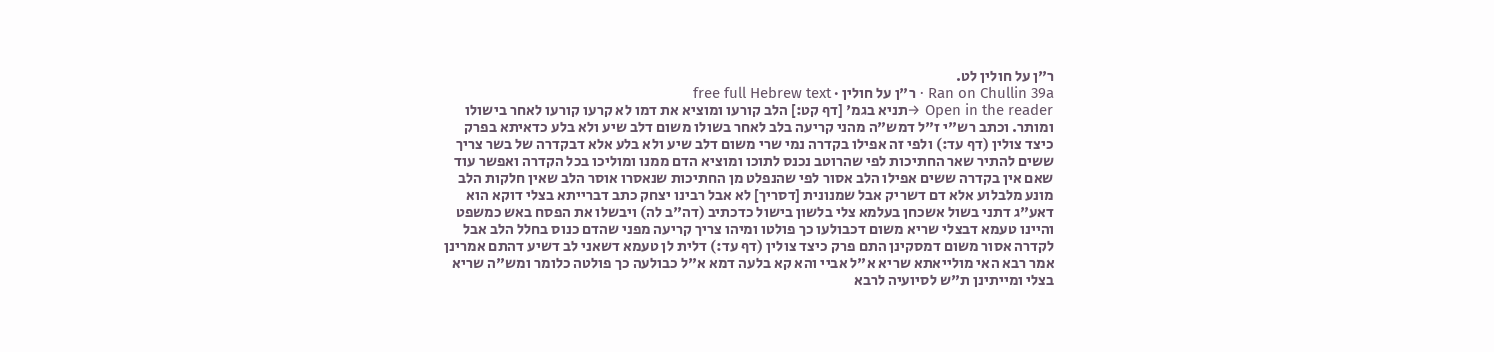ר"ן על חולין לט.
Ran on Chullin 39a · ר"ן על חולין · free full Hebrew text
Open in the reader →תניא בגמ' [דף קט:] הלב קורעו ומוציא את דמו לא קרעו קורעו לאחר בישולו ומותר. וכתב רש"י ז"ל דמש"ה מהני קריעה בלב לאחר בשולו משום דלב שיע ולא בלע כדאיתא בפרק כיצד צולין (דף עד:) ולפי זה אפילו בקדרה נמי שרי משום דלב שיע ולא בלע אלא דבקדרה של בשר צריך ששים להתיר שאר החתיכות לפי שהרוטב נכנס לתוכו ומוציא הדם ממנו ומוליכו בכל הקדרה ואפשר עוד שאם אין בקדרה ששים אפילו הלב אסור לפי שהנפלט מן החתיכות שנאסרו אוסר הלב שאין חלקות הלב מונע מלבלוע אלא דם דשריק אבל שמנונית [דסריך] לא אבל רבינו יצחק כתב דברייתא בצלי דוקא הוא דאע"ג דתני בשול אשכחן בעלמא צלי בלשון בישול כדכתיב (דה"ב לה) ויבשלו את הפסח באש כמשפט והיינו טעמא דבצלי שריא משום דכבולעו כך פולטו ומיהו צריך קריעה מפני שהדם כנוס בחלל הלב אבל לקדרה אסור משום דמסקינן התם פרק כיצד צולין (דף עד:) דלית לן טעמא דשאני לב דשיע דהתם אמרינן אמר רבא האי מולייאתא שריא א"ל אביי והא קא בלעה דמא א"ל כבולעה כך פולטה כלומר ומש"ה שריא בצלי ומייתינן ת"ש לסיועיה לרבא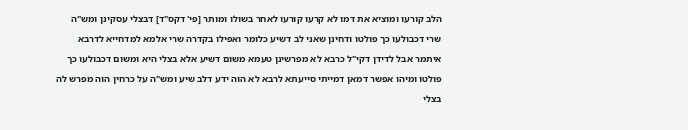הלב קורעו ומוציא את דמו לא קרעו קורעו לאחר בשולו ומותר [פי' דקס"ד] דבצלי עסקינן ומש"ה שרי דכבולעו כך פולטו ודחינן שאני לב דשיע כלומר ואפילו בקדרה שרי אלמא למדחייא לדרבא איתמר אבל לדידן דקי"ל כרבא לא מפרשינן טעמא משום דשיע אלא בצלי היא ומשום דכבולעו כך פולטו ומיהו אפשר דמאן דמייתי סייעתא לרבא לא הוה ידע דלב שיע ומש"ה על כרחין הוה מפרש לה בצלי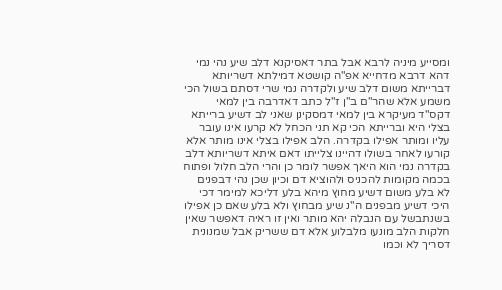ומסייע מיניה לרבא אבל בתר דאסיקנא דלב שיע נהי נמי דהא דרבא מדחייא אפ"ה קושטא דמילתא דשריותא דברייתא משום דלב שיע ולקדרה נמי שרי דסתם בשול הכי משמע אלא שהר"ם ב"ן ז"ל כתב דאדרבה בין למאי דקס"ד מעיקרא בין למאי דמסקינן שאני לב דשיע ברייתא בצלי היא וברייתא הכי קא תני הכחל לא קרעו אינו עובר עליו ומותר אפילו בקדרה. הלב אפילו בצלי אינו מותר אלא קורעו לאחר בשולו דהיינו צלייתו דאם איתא דשריותא דלב בקדרה נמי הוא היאך אפשר לומר כן והרי הלב חלול ופתוח בכמה מקומות להכניס ולהוציא דם וכיון שכן נהי דבפנים לא בלע משום דשיע מחוץ מיהא בלע דליכא למימר דכי היכי דשיע מבפנים ה"נ שיע מבחוץ ולא בלע שאם כן אפילו בשנתבשל עם הנבלה יהא מותר ואין זו ראיה דאפשר שאין חלקות הלב מונעו מלבלוע אלא דם ששריק אבל שמנונית דסריך לא וכמו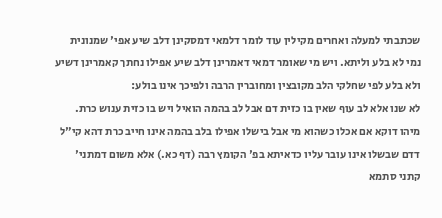שכתבתי למעלה ואחרים מקילין עוד לומר דלמאי דמסקינן דלב שיע אפי' שמנונית נמי לא בלע וליתא. ויש מי שאומר דמאי דאמרינן דלב שיע אפילו נחתך קאמרינן דשיע ולא בלע לפי שחלקי הלב מקובצין ומחוברין הרבה ולפיכך אינו בולע:
לא שנו אלא לב עוף שאין בו כזית דם אבל לב בהמה הואיל ויש בו כזית ענוש כרת. מיהו דוקא אם אכלו כשהוא מי אבל בישלו אפילו בלב בהמה אינו חייב כרת דהא קי"ל דדם שבשלו אינו עובר עליו כדאיתא בפ' הקומץ רבה (דף כא.) אלא משום דמתני' קתני סתמא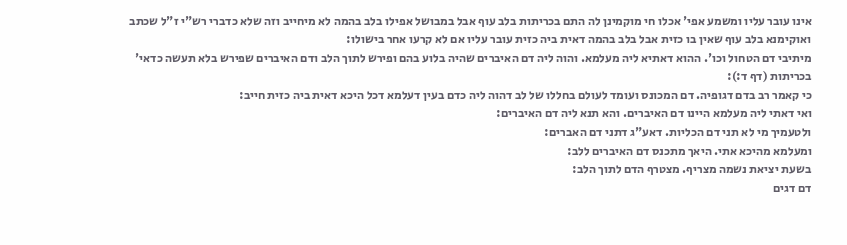אינו עובר עליו ומשמע אפי' אכלו חי מוקמינן לה התם בכריתות בלב עוף אבל במבושל אפילו בלב בהמה לא מיחייב וזה שלא כדברי רש"י ז"ל שכתב ואוקימנא בלב עוף שאין בו כזית אבל בלב בהמה דאית ביה כזית עובר עליו אם לא קרעו אחר בישולו:
מיתיבי דם הטחול וכו'. ההוא דאתיא ליה מעלמא. והוה ליה דם האיברים שהיה בלוע בהם ופירש לתוך הלב ודם האיברים שפירש בלא תעשה כדאי' בכריתות (דף ד:):
כי קאמר רב בדם דגופיה. דם המכונס ועומד לעולם בחללו של לב דהוה ליה כדם בעין דעלמא דכל היכא דאית ביה כזית חייב:
ואי דאתי ליה מעלמא היינו דם האיברים. והא תנא ליה דם האיברים:
ולטעמיך מי לא תני דם הכליות. דאע"ג דתני דם האברים:
ומעלמא מהיכא אתי. היאך מתכנס דם האיברים ללב:
בשעת יציאת נשמה מצריף. מצטרף הדם לתוך הלב:
דם דגים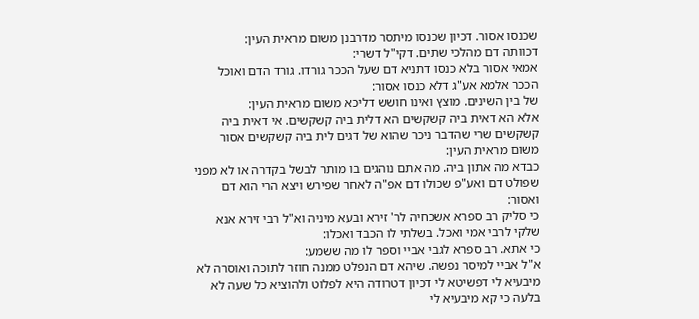שכנסו אסור. דכיון שכנסו מיתסר מדרבנן משום מראית העין:
דכוותה דם מהלכי שתים. דקי"ל דשרי:
אמאי אסור בלא כנסו דתניא דם שעל הככר גורדו. גורד הדם ואוכל הככר אלמא אע"ג דלא כנסו אסור:
של בין השינים. מוצץ ואינו חושש דליכא משום מראית העין:
אלא הא דאית ביה קשקשים הא דלית ביה קשקשים. אי דאית ביה קשקשים שרי שהדבר ניכר שהוא של דגים לית ביה קשקשים אסור משום מראית העין:
כבדא מה אתון ביה. מה אתם נוהגים בו מותר לבשל בקדרה או לא מפני שפולט דם ואע"פ שכולו דם אפ"ה לאחר שפירש ויצא הרי הוא דם ואסור:
כי סליק רב ספרא אשכחיה לר' זירא ובעא מיניה וא"ל רבי זירא אנא שלקי לרבי אמי ואכל. בשלתי לו הכבד ואכלו:
כי אתא. רב ספרא לגבי אביי וספר לו מה ששמע:
א"ל אביי למיסר נפשה. שיהא דם הנפלט ממנה חוזר לתוכה ואוסרה לא מיבעיא לי דפשיטא לי דכיון דטרודה היא לפלוט ולהוציא כל שעה לא בלעה כי קא מיבעיא לי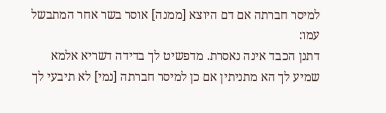למיסר חברתה אם דם היוצא [ממנה] אוסר בשר אחר המתבשל עמו:
דתנן הכבד אינה נאסרת. מדפשיט לך בדידה דשריא אלמא שמיע לך הא מתניתין אם כן למיסר חברתה [נמי] לא תיבעי לך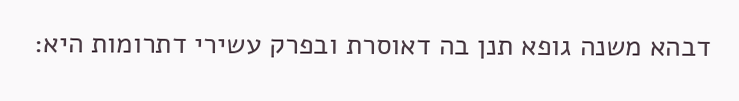דבהא משנה גופא תנן בה דאוסרת ובפרק עשירי דתרומות היא: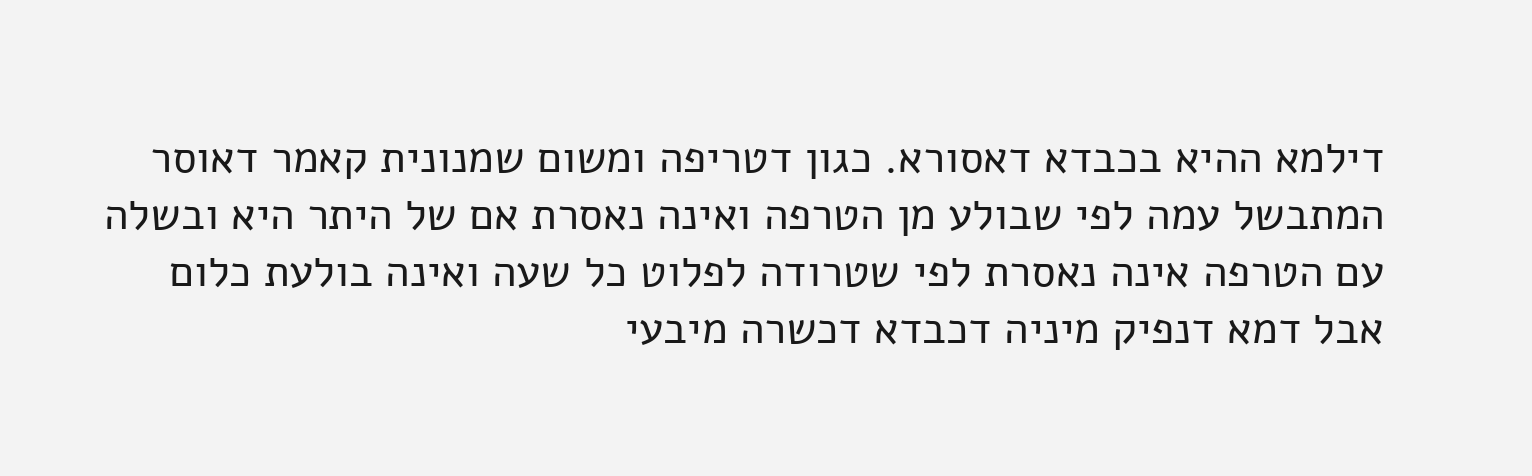דילמא ההיא בכבדא דאסורא. כגון דטריפה ומשום שמנונית קאמר דאוסר המתבשל עמה לפי שבולע מן הטרפה ואינה נאסרת אם של היתר היא ובשלה עם הטרפה אינה נאסרת לפי שטרודה לפלוט כל שעה ואינה בולעת כלום אבל דמא דנפיק מיניה דכבדא דכשרה מיבעי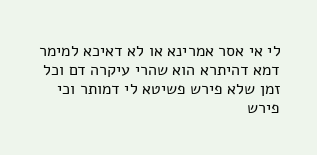לי אי אסר אמרינא או לא דאיכא למימר דמא דהיתרא הוא שהרי עיקרה דם וכל זמן שלא פירש פשיטא לי דמותר וכי פירש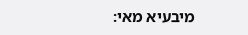מיבעיא מאי: